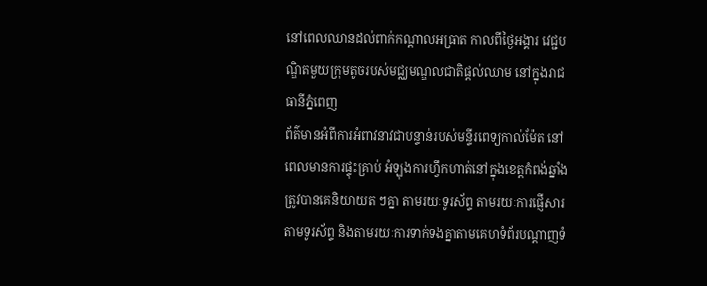នៅពេលឈានដល់ពាក់កណ្ដាលអធ្រាត កាលពីថ្ងៃអង្គារ វេជ្ជបណ្ឌិតមួយក្រុមតូចរបស់មជ្ឈមណ្ឌលជាតិផ្ដល់ឈាម នៅក្នុងរាជធានីភ្នំពេញ
ព័ត៌មានអំពីការអំពាវនាវជាបន្ទាន់របស់មន្ទីរពេទ្យកាល់ម៉ែត នៅពេលមានការផ្ទុះគ្រាប់ អំឡុងការហ្វឹកហាត់នៅក្នុងខេត្តកំពង់ឆ្នាំង ត្រូវបានគេនិយាយត ៗគ្នា តាមរយៈទូរស័ព្ទ តាមរយៈការផ្ញើសារតាមទូរស័ព្ទ និងតាមរយៈការទាក់ទងគ្នាតាមគេហទំព័របណ្ដាញទំ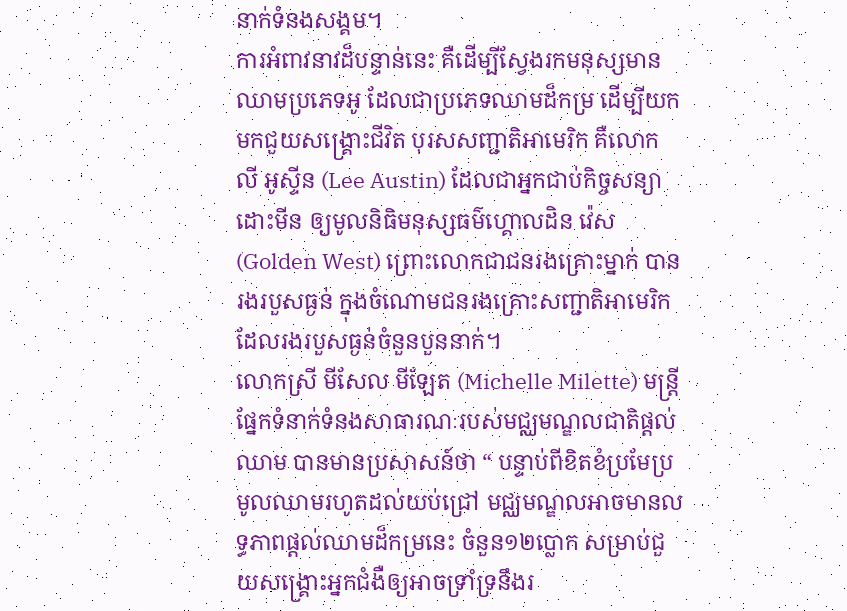នាក់ទំនងសង្គម។
ការអំពាវនាវដ៏បន្ទាន់នេះ គឺដើម្បីស្វែងរកមនុស្សមានឈាមប្រភេទអូ ដែលជាប្រភេទឈាមដ៏កម្រ ដើម្បីយកមកជួយសង្គ្រោះជីវិត បុរសសញ្ជាតិអាមេរិក គឺលោក លី អូស្ទីន (Lee Austin) ដែលជាអ្នកជាប់កិច្ចសន្យាដោះមីន ឲ្យមូលនិធិមនុស្សធម៌ហ្គោលដិន វ៉េស (Golden West) ព្រោះលោកជាជនរងគ្រោះម្នាក់ បានរងរបួសធ្ងន់ ក្នុងចំណោមជនរងគ្រោះសញ្ជាតិអាមេរិក ដែលរងរបួសធ្ងន់ចំនួនបួននាក់។
លោកស្រី មីសែល មីឡែត (Michelle Milette) មន្ត្រីផ្នែកទំនាក់ទំនងសាធារណៈរបស់មជ្ឈមណ្ឌលជាតិផ្ដល់ឈាម បានមានប្រសាសន៍ថា “ បន្ទាប់ពីខិតខំប្រមែប្រមូលឈាមរហូតដល់យប់ជ្រៅ មជ្ឈមណ្ឌលអាចមានលទ្ធភាពផ្ដល់ឈាមដ៏កម្រនេះ ចំនួន១២ប្លោក សម្រាប់ជួយសង្គ្រោះអ្នកជំងឺឲ្យអាចទ្រាំទ្រនឹងរ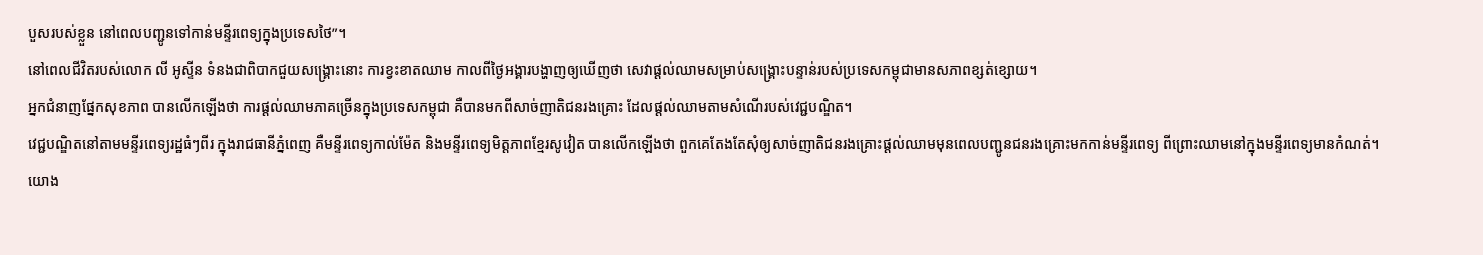បួសរបស់ខ្លួន នៅពេលបញ្ជូនទៅកាន់មន្ទីរពេទ្យក្នុងប្រទេសថៃ”។
នៅពេលជីវិតរបស់លោក លី អូស្ទីន ទំនងជាពិបាកជួយសង្គ្រោះនោះ ការខ្វះខាតឈាម កាលពីថ្ងៃអង្គារបង្ហាញឲ្យឃើញថា សេវាផ្ដល់ឈាមសម្រាប់សង្គ្រោះបន្ទាន់របស់ប្រទេសកម្ពុជាមានសភាពខ្សត់ខ្សោយ។
អ្នកជំនាញផ្នែកសុខភាព បានលើកឡើងថា ការផ្ដល់ឈាមភាគច្រើនក្នុងប្រទេសកម្ពុជា គឺបានមកពីសាច់ញាតិជនរងគ្រោះ ដែលផ្ដល់ឈាមតាមសំណើរបស់វេជ្ជបណ្ឌិត។
វេជ្ជបណ្ឌិតនៅតាមមន្ទីរពេទ្យរដ្ឋធំៗពីរ ក្នុងរាជធានីភ្នំពេញ គឺមន្ទីរពេទ្យកាល់ម៉ែត និងមន្ទីរពេទ្យមិត្តភាពខ្មែរសូវៀត បានលើកឡើងថា ពួកគេតែងតែសុំឲ្យសាច់ញាតិជនរងគ្រោះផ្ដល់ឈាមមុនពេលបញ្ជូនជនរងគ្រោះមកកាន់មន្ទីរពេទ្យ ពីព្រោះឈាមនៅក្នុងមន្ទីរពេទ្យមានកំណត់។
យោង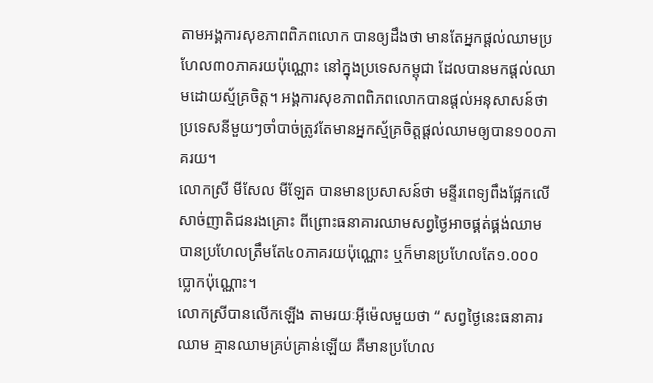តាមអង្គការសុខភាពពិភពលោក បានឲ្យដឹងថា មានតែអ្នកផ្ដល់ឈាមប្រហែល៣០ភាគរយប៉ុណ្ណោះ នៅក្នុងប្រទេសកម្ពុជា ដែលបានមកផ្ដល់ឈាមដោយស្ម័គ្រចិត្ត។ អង្គការសុខភាពពិភពលោកបានផ្ដល់អនុសាសន៍ថា ប្រទេសនីមួយៗចាំបាច់ត្រូវតែមានអ្នកស្ម័គ្រចិត្តផ្ដល់ឈាមឲ្យបាន១០០ភាគរយ។
លោកស្រី មីសែល មីឡែត បានមានប្រសាសន៍ថា មន្ទីរពេទ្យពឹងផ្អែកលើសាច់ញាតិជនរងគ្រោះ ពីព្រោះធនាគារឈាមសព្វថ្ងៃអាចផ្គត់ផ្គង់ឈាម បានប្រហែលត្រឹមតែ៤០ភាគរយប៉ុណ្ណោះ ឬក៏មានប្រហែលតែ១.០០០ប្លោកប៉ុណ្ណោះ។
លោកស្រីបានលើកឡើង តាមរយៈអុីម៉េលមួយថា “ សព្វថ្ងៃនេះធនាគារឈាម គ្មានឈាមគ្រប់គ្រាន់ឡើយ គឺមានប្រហែល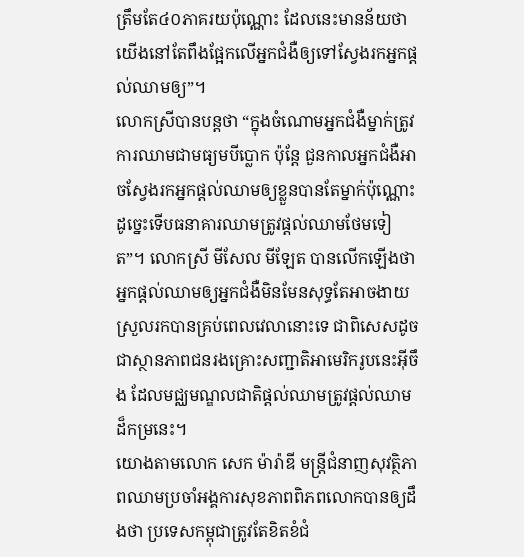ត្រឹមតែ៤០ភាគរយប៉ុណ្ណោះ ដែលនេះមានន័យថា យើងនៅតែពឹងផ្អែកលើអ្នកជំងឺឲ្យទៅស្វែងរកអ្នកផ្ដល់ឈាមឲ្យ”។
លោកស្រីបានបន្ដថា “ក្នុងចំណោមអ្នកជំងឺម្នាក់ត្រូវការឈាមជាមធ្យមបីប្លោក ប៉ុន្ដែ ជួនកាលអ្នកជំងឺអាចស្វែងរកអ្នកផ្ដល់ឈាមឲ្យខ្លួនបានតែម្នាក់ប៉ុណ្ណោះ ដូច្នេះទើបធនាគារឈាមត្រូវផ្ដល់ឈាមថែមទៀត”។ លោកស្រី មីសែល មីឡែត បានលើកឡើងថា អ្នកផ្ដល់ឈាមឲ្យអ្នកជំងឺមិនមែនសុទ្ធតែអាចងាយស្រួលរកបានគ្រប់ពេលវេលានោះទេ ជាពិសេសដូចជាស្ថានភាពជនរងគ្រោះសញ្ជាតិអាមេរិករូបនេះអ៊ីចឹង ដែលមជ្ឈមណ្ឌលជាតិផ្ដល់ឈាមត្រូវផ្ដល់ឈាមដ៏កម្រនេះ។
យោងតាមលោក សេក ម៉ារ៉ាឌី មន្ត្រីជំនាញសុវត្ថិភាពឈាមប្រចាំអង្គការសុខភាពពិភពលោកបានឲ្យដឹងថា ប្រទេសកម្ពុជាត្រូវតែខិតខំជំ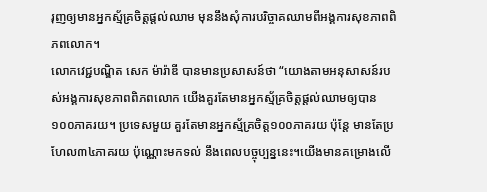រុញឲ្យមានអ្នកស្ម័គ្រចិត្តផ្ដល់ឈាម មុននឹងសុំការបរិច្ចាគឈាមពីអង្គការសុខភាពពិភពលោក។
លោកវេជ្ជបណ្ឌិត សេក ម៉ារ៉ាឌី បានមានប្រសាសន៍ថា “យោងតាមអនុសាសន៍របស់អង្គការសុខភាពពិភពលោក យើងគួរតែមានអ្នកស្ម័គ្រចិត្តផ្ដល់ឈាមឲ្យបាន១០០ភាគរយ។ ប្រទេសមួយ គួរតែមានអ្នកស្ម័គ្រចិត្ត១០០ភាគរយ ប៉ុន្ដែ មានតែប្រហែល៣៤ភាគរយ ប៉ុណ្ណោះមកទល់ នឹងពេលបច្ចុប្បន្ននេះ។យើងមានគម្រោងលើ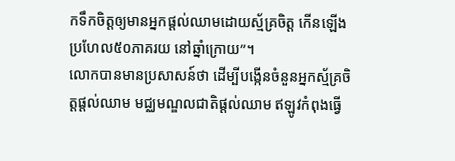កទឹកចិត្តឲ្យមានអ្នកផ្ដល់ឈាមដោយស្ម័គ្រចិត្ត កើនឡើងប្រហែល៥០ភាគរយ នៅឆ្នាំក្រោយ”។
លោកបានមានប្រសាសន៍ថា ដើម្បីបង្កើនចំនួនអ្នកស្ម័គ្រចិត្តផ្ដល់ឈាម មជ្ឈមណ្ឌលជាតិផ្ដល់ឈាម ឥឡូវកំពុងធ្វើ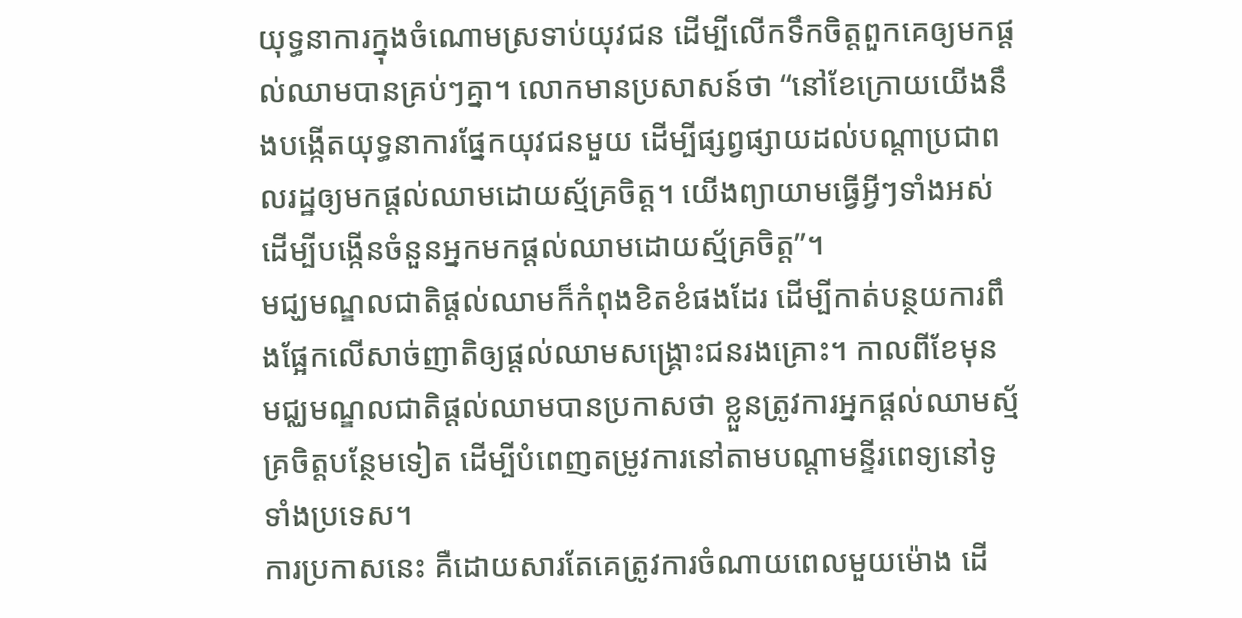យុទ្ធនាការក្នុងចំណោមស្រទាប់យុវជន ដើម្បីលើកទឹកចិត្តពួកគេឲ្យមកផ្ដល់ឈាមបានគ្រប់ៗគ្នា។ លោកមានប្រសាសន៍ថា “នៅខែក្រោយយើងនឹងបង្កើតយុទ្ធនាការផ្នែកយុវជនមួយ ដើម្បីផ្សព្វផ្សាយដល់បណ្តាប្រជាពលរដ្ឋឲ្យមកផ្ដល់ឈាមដោយស្ម័គ្រចិត្ត។ យើងព្យាយាមធ្វើអ្វីៗទាំងអស់ ដើម្បីបង្កើនចំនួនអ្នកមកផ្ដល់ឈាមដោយស្ម័គ្រចិត្ត”។
មជ្ឃមណ្ឌលជាតិផ្តល់ឈាមក៏កំពុងខិតខំផងដែរ ដើម្បីកាត់បន្ថយការពឹងផ្អែកលើសាច់ញាតិឲ្យផ្តល់ឈាមសង្គ្រោះជនរងគ្រោះ។ កាលពីខែមុន មជ្ឈមណ្ឌលជាតិផ្ដល់ឈាមបានប្រកាសថា ខ្លួនត្រូវការអ្នកផ្ដល់ឈាមស្ម័គ្រចិត្តបន្ថែមទៀត ដើម្បីបំពេញតម្រូវការនៅតាមបណ្តាមន្ទីរពេទ្យនៅទូទាំងប្រទេស។
ការប្រកាសនេះ គឺដោយសារតែគេត្រូវការចំណាយពេលមួយម៉ោង ដើ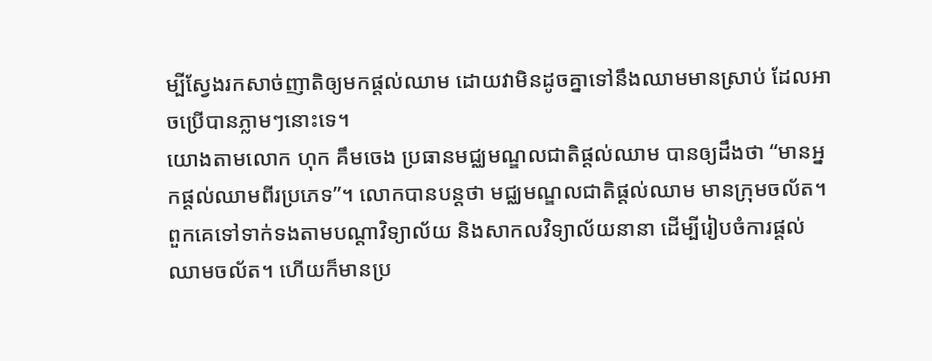ម្បីស្វែងរកសាច់ញាតិឲ្យមកផ្ដល់ឈាម ដោយវាមិនដូចគ្នាទៅនឹងឈាមមានស្រាប់ ដែលអាចប្រើបានភ្លាមៗនោះទេ។
យោងតាមលោក ហុក គឹមចេង ប្រធានមជ្ឈមណ្ឌលជាតិផ្ដល់ឈាម បានឲ្យដឹងថា “មានអ្នកផ្ដល់ឈាមពីរប្រភេទ”។ លោកបានបន្ដថា មជ្ឈមណ្ឌលជាតិផ្ដល់ឈាម មានក្រុមចល័ត។ ពួកគេទៅទាក់ទងតាមបណ្តាវិទ្យាល័យ និងសាកលវិទ្យាល័យនានា ដើម្បីរៀបចំការផ្ដល់ឈាមចល័ត។ ហើយក៏មានប្រ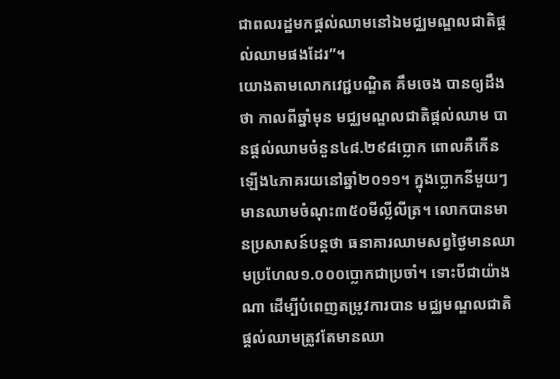ជាពលរដ្ឋមកផ្ដល់ឈាមនៅឯមជ្ឈមណ្ឌលជាតិផ្ដល់ឈាមផងដែរ”។
យោងតាមលោកវេជ្ជបណ្ឌិត គឹមចេង បានឲ្យដឹងថា កាលពីឆ្នាំមុន មជ្ឈមណ្ឌលជាតិផ្ដល់ឈាម បានផ្ដល់ឈាមចំនួន៤៨.២៩៨ប្លោក ពោលគឺកើនឡើង៤ភាគរយនៅឆ្នាំ២០១១។ ក្នុងប្លោកនីមួយៗ មានឈាមចំណុះ៣៥០មីល្លីលីត្រ។ លោកបានមានប្រសាសន៍បន្ដថា ធនាគារឈាមសព្វថ្ងៃមានឈាមប្រហែល១.០០០ប្លោកជាប្រចាំ។ ទោះបីជាយ៉ាងណា ដើម្បីបំពេញតម្រូវការបាន មជ្ឈមណ្ឌលជាតិផ្ដល់ឈាមត្រូវតែមានឈា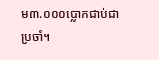ម៣.០០០ប្លោកជាប់ជាប្រចាំ។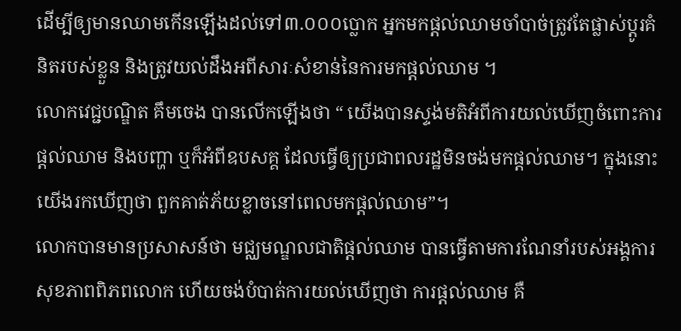ដើម្បីឲ្យមានឈាមកើនឡើងដល់ទៅ៣.០០០ប្លោក អ្នកមកផ្ដល់ឈាមចាំបាច់ត្រូវតែផ្លាស់ប្ដូរគំនិតរបស់ខ្លួន និងត្រូវយល់ដឹងអពីសារៈសំខាន់នៃការមកផ្ដល់ឈាម ។
លោកវេជ្ជបណ្ឌិត គឹមចេង បានលើកឡើងថា “ យើងបានស្ទង់មតិអំពីការយល់ឃើញចំពោះការផ្ដល់ឈាម និងបញ្ហា ឬក៏អំពីឧបសគ្គ ដែលធ្វើឲ្យប្រជាពលរដ្ឋមិនចង់មកផ្ដល់ឈាម។ ក្នុងនោះ យើងរកឃើញថា ពួកគាត់ភ័យខ្លាចនៅពេលមកផ្ដល់ឈាម”។
លោកបានមានប្រសាសន៍ថា មជ្ឈមណ្ឌលជាតិផ្ដល់ឈាម បានធ្វើតាមការណែនាំរបស់អង្គការសុខភាពពិភពលោក ហើយចង់បំបាត់ការយល់ឃើញថា ការផ្ដល់ឈាម គឺ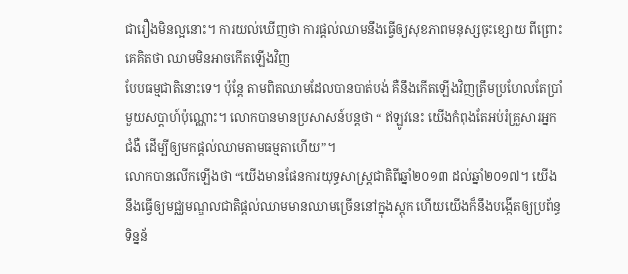ជារឿងមិនល្អនោះ។ ការយល់ឃើញថា ការផ្ដល់ឈាមនឹងធ្វើឲ្យសុខភាពមនុស្សចុះខ្សោយ ពីព្រោះគេគិតថា ឈាមមិនអាចកើតឡើងវិញ
បែបធម្មជាតិនោះទេ។ ប៉ុន្តែ តាមពិតឈាមដែលបានបាត់បង់ គឺនឹងកើតឡើងវិញត្រឹមប្រហែលតែប្រាំមួយសប្ដាហ៍ប៉ុណ្ណោះ។ លោកបានមានប្រសាសន៍បន្ដថា “ ឥឡូវនេះ យើងកំពុងតែអប់រំគ្រួសារអ្នកជំងឺ ដើម្បីឲ្យមកផ្ដល់ឈាមតាមធម្មតាហើយ”។
លោកបានលើកឡើងថា “យើងមានផែនការយុទ្ធសាស្ត្រជាតិពីឆ្នាំ២០១៣ ដល់ឆ្នាំ២០១៧។ យើងនឹងធ្វើឲ្យមជ្ឈមណ្ឌលជាតិផ្ដល់ឈាមមានឈាមច្រើននៅក្នុងស្ដុក ហើយយើងក៏នឹងបង្កើតឲ្យប្រព័ន្ធទិន្នន័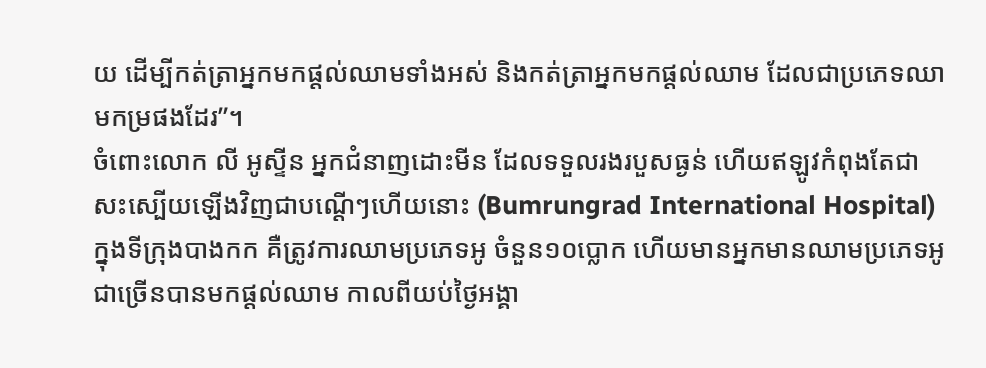យ ដើម្បីកត់ត្រាអ្នកមកផ្ដល់ឈាមទាំងអស់ និងកត់ត្រាអ្នកមកផ្ដល់ឈាម ដែលជាប្រភេទឈាមកម្រផងដែរ”។
ចំពោះលោក លី អូស្ទីន អ្នកជំនាញដោះមីន ដែលទទួលរងរបួសធ្ងន់ ហើយឥឡូវកំពុងតែជាសះស្បើយឡើងវិញជាបណ្ដើៗហើយនោះ (Bumrungrad International Hospital) ក្នុងទីក្រុងបាងកក គឺត្រូវការឈាមប្រភេទអូ ចំនួន១០ប្លោក ហើយមានអ្នកមានឈាមប្រភេទអូជាច្រើនបានមកផ្ដល់ឈាម កាលពីយប់ថ្ងៃអង្គា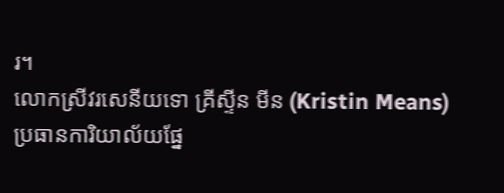រ។
លោកស្រីវរសេនីយទោ គ្រីស្ទីន មីន (Kristin Means) ប្រធានការិយាល័យផ្នែ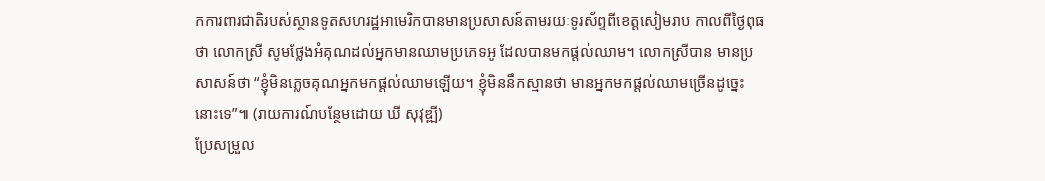កការពារជាតិរបស់ស្ថានទូតសហរដ្ឋអាមេរិកបានមានប្រសាសន៍តាមរយៈទូរស័ព្ទពីខេត្តសៀមរាប កាលពីថ្ងៃពុធថា លោកស្រី សូមថ្លែងអំគុណដល់អ្នកមានឈាមប្រភេទអូ ដែលបានមកផ្តល់ឈាម។ លោកស្រីបាន មានប្រសាសន៍ថា “ខ្ញុំមិនភ្លេចគុណអ្នកមកផ្តល់ឈាមឡើយ។ ខ្ញុំមិននឹកស្មានថា មានអ្នកមកផ្តល់ឈាមច្រើនដូច្នេះនោះទេ”៕ (រាយការណ៍បន្ថែមដោយ ឃី សុវុឌ្ឍី)
ប្រែសម្រួល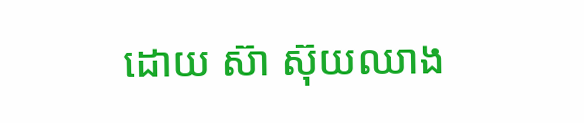ដោយ ស៊ា ស៊ុយឈាង